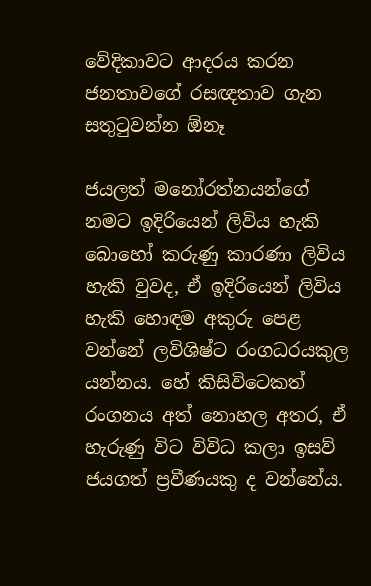වේදිකාවට ආදරය කරන ජනතාවගේ රසඥතාව ගැන සතුටුවන්න ඕනෑ

ජයලත් මනෝරත්නයන්ගේ නමට ඉදිරියෙන් ලිවිය හැකි බොහෝ කරුණු කාරණා ලිවිය හැකි වුවද, ඒ ඉදිරියෙන් ලිවිය හැකි හොඳම අකුරු පෙළ වන්නේ ලවිශිෂ්ට රංගධරයකුල යන්නය. හේ කිසිවිටෙකත් රංගනය අත් නොහල අතර, ඒ හැරුණු විට විවිධ කලා ඉසව් ජයගත් ප්‍රවීණයකු ද වන්නේය.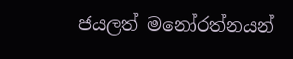ජයලත් මනෝරත්නයන්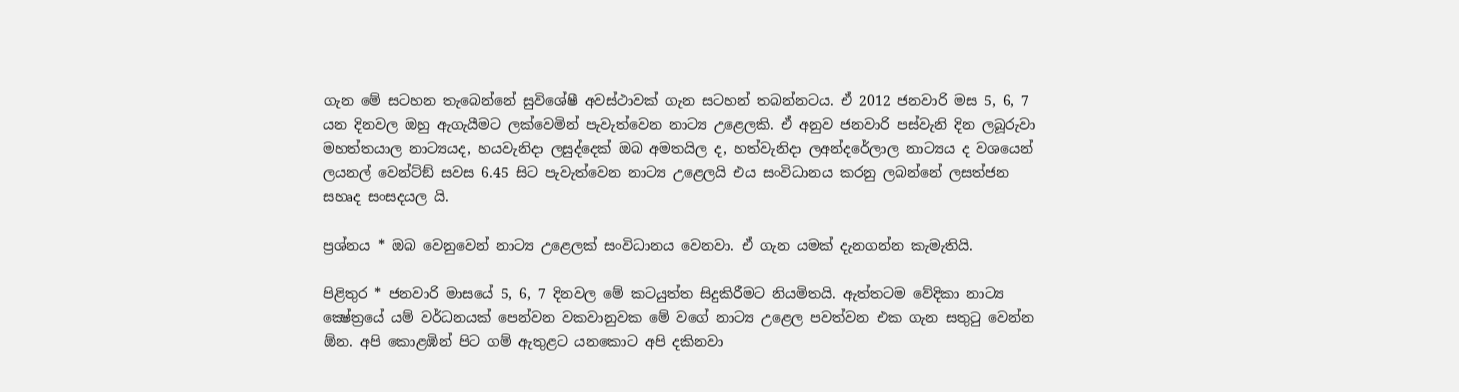ගැන මේ සටහන තැබෙන්නේ සුවිශේෂී අවස්‌ථාවක්‌ ගැන සටහන් තබන්නටය. ඒ 2012 ජනවාරි මස 5, 6, 7 යන දිනවල ඔහු ඇගැයීමට ලක්‌වෙමින් පැවැත්වෙන නාට්‍ය උළෙලකි. ඒ අනුව ජනවාරි පස්‌වැනි දින ලබූරුවා මහත්තයාල නාට්‍යයද, හයවැනිදා ලසුද්දෙක්‌ ඔබ අමතයිල ද, හත්වැනිදා ලඅන්දරේලාල නාට්‍යය ද වශයෙන් ලයනල් වෙන්ට්‌ඞ් සවස 6.45 සිට පැවැත්වෙන නාට්‍ය උළෙලයි එය සංවිධානය කරනු ලබන්නේ ලසත්ජන සහෘද සංසදයල යි.

ප්‍රශ්නය * ඔබ වෙනුවෙන් නාට්‍ය උළෙලක්‌ සංවිධානය වෙනවා. ඒ ගැන යමක්‌ දැනගන්න කැමැතියි.

පිළිතුර * ජනවාරි මාසයේ 5, 6, 7 දිනවල මේ කටයුත්ත සිදුකිරීමට නියමිතයි. ඇත්තටම වේදිකා නාට්‍ය ක්‍ෂේත්‍රයේ යම් වර්ධනයක්‌ පෙන්වන වකවානුවක මේ වගේ නාට්‍ය උළෙල පවත්වන එක ගැන සතුටු වෙන්න  ඕන. අපි කොළඹින් පිට ගම් ඇතුළට යනකොට අපි දකිනවා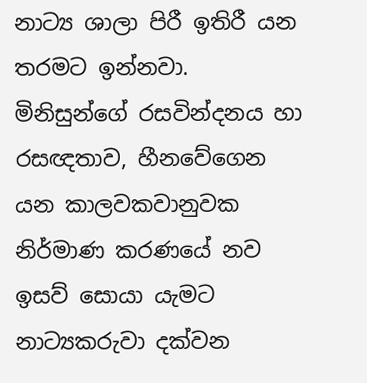නාට්‍ය ශාලා පිරී ඉතිරී යන තරමට ඉන්නවා. මිනිසුන්ගේ රසවින්දනය හා රසඥතාව, හීනවේගෙන යන කාලවකවානුවක නිර්මාණ කරණයේ නව ඉසව් සොයා යැමට නාට්‍යකරුවා දක්‌වන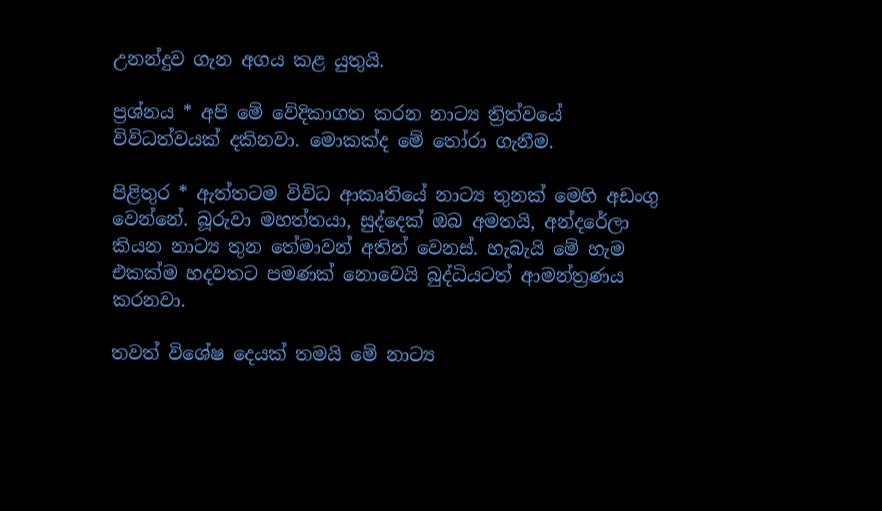උනන්දුව ගැන අගය කළ යුතුයි.

ප්‍රශ්නය * අපි මේ වේදිකාගත කරන නාට්‍ය ත්‍රිත්වයේ විවිධත්වයක්‌ දකිනවා. මොකක්‌ද මේ තෝරා ගැනීම.

පිළිතුර * ඇත්තටම විවිධ ආකෘතියේ නාට්‍ය තුනක්‌ මෙහි අඩංගු වෙන්නේ. බූරුවා මහත්තයා, සුද්දෙක්‌ ඔබ අමතයි, අන්දරේලා කියන නාට්‍ය තුන තේමාවන් අතින් වෙනස්‌. හැබැයි මේ හැම එකක්‌ම හදවතට පමණක්‌ නොවෙයි බුද්ධියටත් ආමන්ත්‍රණය කරනවා.

තවත් විශේෂ දෙයක්‌ තමයි මේ නාට්‍ය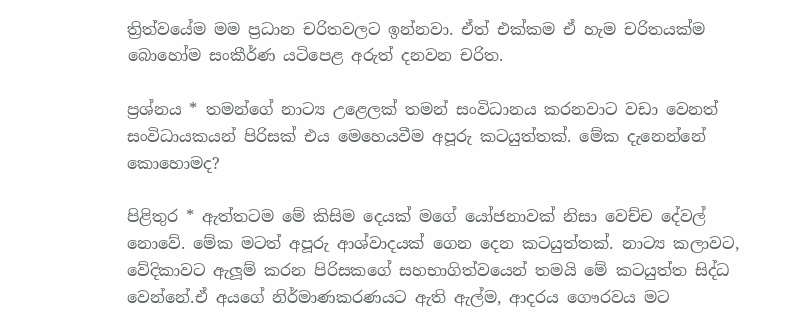ත්‍රිත්වයේම මම ප්‍රධාන චරිතවලට ඉන්නවා. ඒත් එක්‌කම ඒ හැම චරිතයක්‌ම බොහෝම සංකීර්ණ යටිපෙළ අරුත් දනවන චරිත.

ප්‍රශ්නය * තමන්ගේ නාට්‍ය උළෙලක්‌ තමන් සංවිධානය කරනවාට වඩා වෙනත් සංවිධායකයන් පිරිසක්‌ එය මෙහෙයවීම අපූරු කටයුත්තක්‌. මේක දැනෙන්නේ කොහොමද?

පිළිතුර * ඇත්තටම මේ කිසිම දෙයක්‌ මගේ යෝජනාවක්‌ නිසා වෙච්ච දේවල් නොවේ. මේක මටත් අපූරු ආශ්වාදයක්‌ ගෙන දෙන කටයුත්තක්‌. නාට්‍ය කලාවට, වේදිකාවට ඇලූම් කරන පිරිසකගේ සහභාගිත්වයෙන් තමයි මේ කටයුත්ත සිද්ධ වෙන්නේ.ඒ අයගේ නිර්මාණකරණයට ඇති ඇල්ම, ආදරය ගෞරවය මට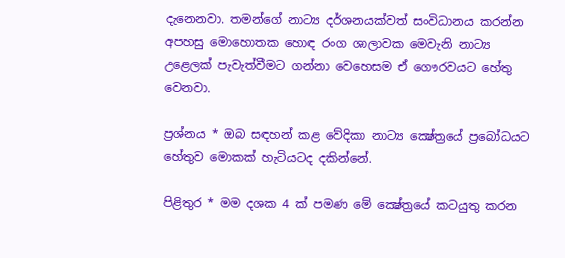දැනෙනවා. තමන්ගේ නාට්‍ය දර්ශනයක්‌වත් සංවිධානය කරන්න අපහසු මොහොතක හොඳ රංග ශාලාවක මෙවැනි නාට්‍ය උළෙලක්‌ පැවැත්වීමට ගන්නා වෙහෙසම ඒ ගෞරවයට හේතු වෙනවා.

ප්‍රශ්නය * ඔබ සඳහන් කළ වේදිකා නාට්‍ය ක්‍ෂේත්‍රයේ ප්‍රබෝධයට හේතුව මොකක්‌ හැටියටද දකින්නේ.

පිළිතුර * මම දශක 4 ක්‌ පමණ මේ ක්‍ෂේත්‍රයේ කටයුතු කරන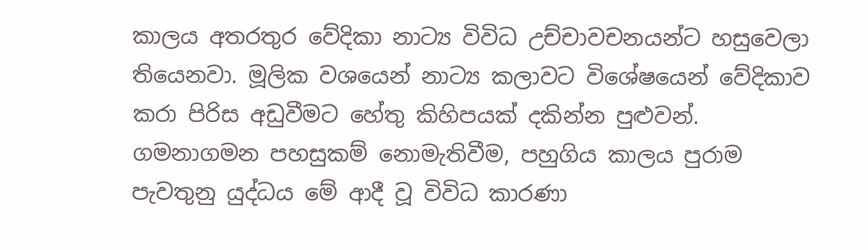කාලය අතරතුර වේදිකා නාට්‍ය විවිධ උච්චාවචනයන්ට හසුවෙලා තියෙනවා. මූලික වශයෙන් නාට්‍ය කලාවට විශේෂයෙන් වේදිකාව කරා පිරිස අඩුවීමට හේතු කිහිපයක්‌ දකින්න පුළුවන්. ගමනාගමන පහසුකම් නොමැතිවීම, පහුගිය කාලය පුරාම පැවතුනු යුද්ධය මේ ආදී වූ විවිධ කාරණා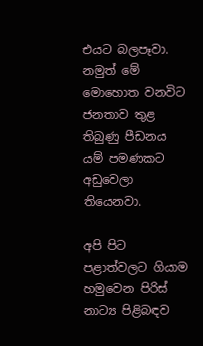එයට බලපෑවා. නමුත් මේ මොහොත වනවිට ජනතාව තුළ තිබුණු පීඩනය යම් පමණකට අඩුවෙලා තියෙනවා.

අපි පිට පළාත්වලට ගියාම හමුවෙන පිරිස්‌ නාට්‍ය පිළිබඳව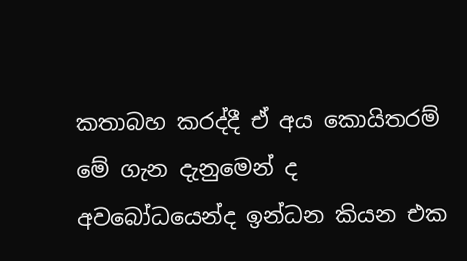කතාබහ කරද්දී ඒ අය කොයිතරම් මේ ගැන දැනුමෙන් ද අවබෝධයෙන්ද ඉන්ධන කියන එක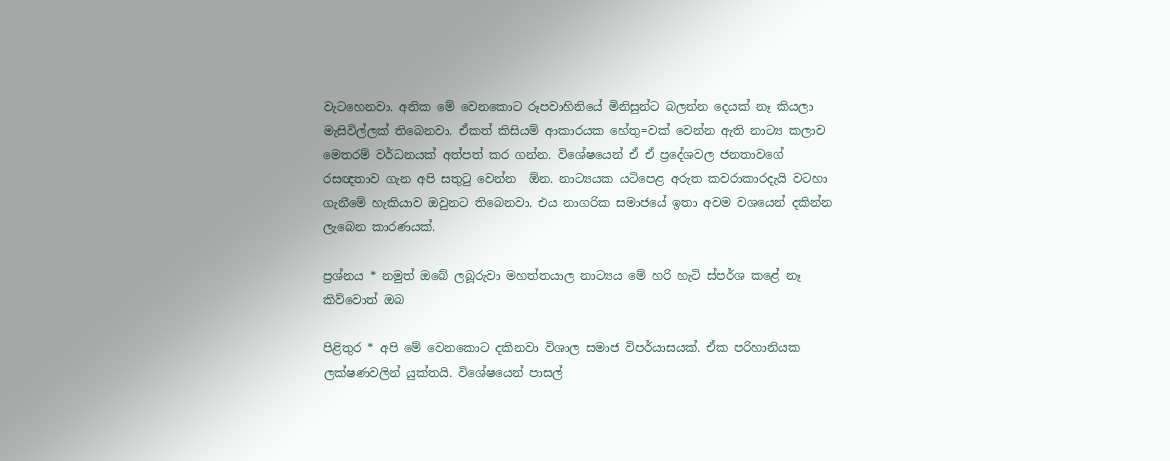වැටහෙනවා. අනික මේ වෙනකොට රූපවාහිනියේ මිනිසුන්ට බලන්න දෙයක්‌ නෑ කියලා මැසිවිල්ලක්‌ තිබෙනවා. ඒකත් කිසියම් ආකාරයක හේතු=වක්‌ වෙන්න ඇති නාට්‍ය කලාව මෙතරම් වර්ධනයක්‌ අත්පත් කර ගන්න. විශේෂයෙන් ඒ ඒ ප්‍රදේශවල ජනතාවගේ රසඥතාව ගැන අපි සතුටු වෙන්න  ඕන. නාට්‍යයක යටිපෙළ අරුත කවරාකාරදැයි වටහා ගැනීමේ හැකියාව ඔවුනට තිබෙනවා. එය නාගරික සමාජයේ ඉතා අවම වශයෙන් දකින්න ලැබෙන කාරණයක්‌.

ප්‍රශ්නය * නමුත් ඔබේ ලබූරුවා මහත්තයාල නාට්‍යය මේ හරි හැටි ස්‌පර්ශ කළේ නෑ කිව්වොත් ඔබ

පිළිතුර * අපි මේ වෙනකොට දකිනවා විශාල සමාජ විපර්යාසයක්‌. ඒක පරිහානියක ලක්‌ෂණවලින් යුක්‌තයි. විශේෂයෙන් පාසල්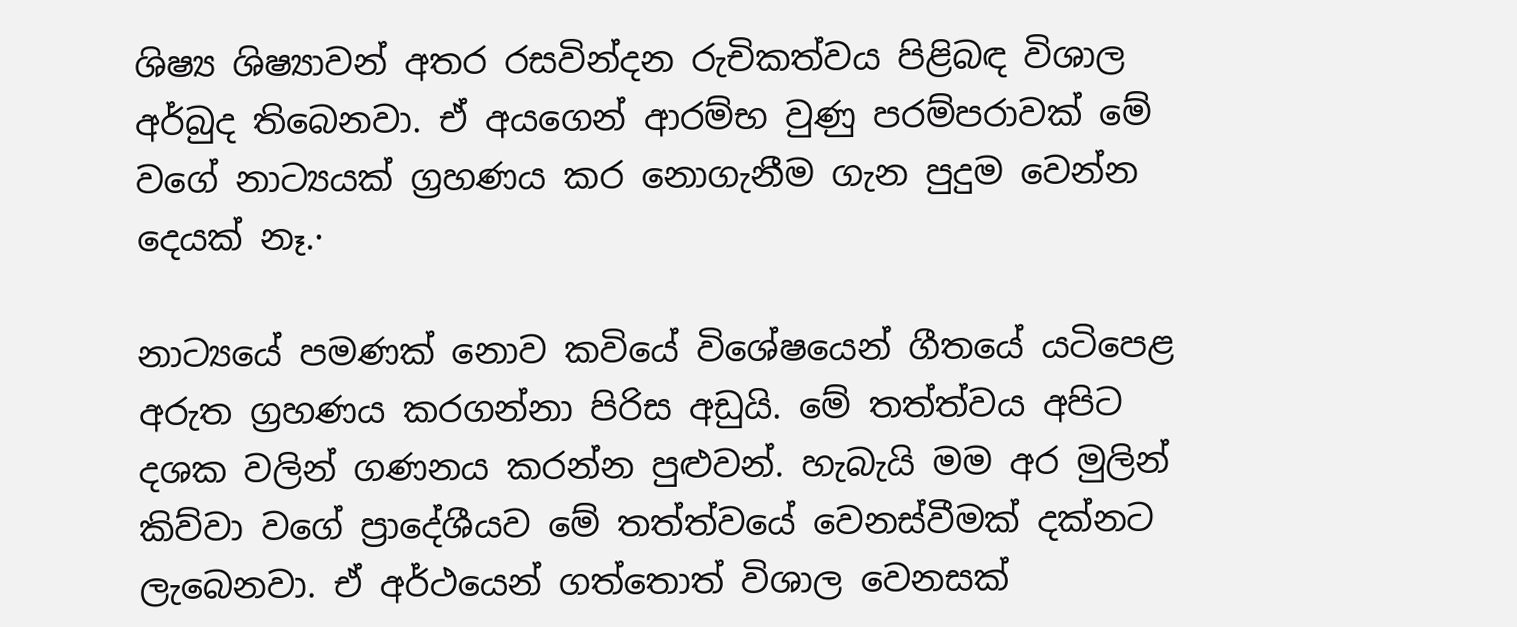ශිෂ්‍ය ශිෂ්‍යාවන් අතර රසවින්දන රුචිකත්වය පිළිබඳ විශාල අර්බුද තිබෙනවා. ඒ අයගෙන් ආරම්භ වුණු පරම්පරාවක්‌ මේ වගේ නාට්‍යයක්‌ ග්‍රහණය කර නොගැනීම ගැන පුදුම වෙන්න දෙයක්‌ නෑ.·

නාට්‍යයේ පමණක්‌ නොව කවියේ විශේෂයෙන් ගීතයේ යටිපෙළ අරුත ග්‍රහණය කරගන්නා පිරිස අඩුයි. මේ තත්ත්වය අපිට දශක වලින් ගණනය කරන්න පුළුවන්. හැබැයි මම අර මුලින් කිව්වා වගේ ප්‍රාදේශීයව මේ තත්ත්වයේ වෙනස්‌වීමක්‌ දක්‌නට ලැබෙනවා. ඒ අර්ථයෙන් ගත්තොත් විශාල වෙනසක්‌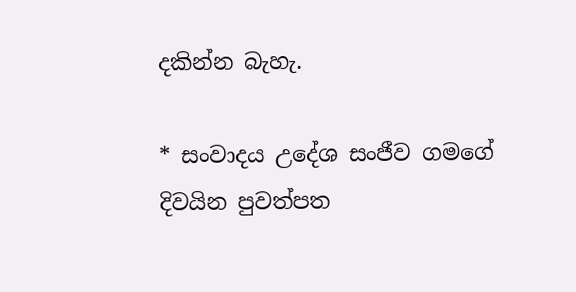දකින්න බැහැ.

* සංවාදය උදේශ සංජීව ගමගේ
දිවයින පුවත්පත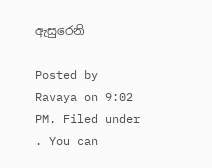ඇසුරෙනි

Posted by Ravaya on 9:02 PM. Filed under . You can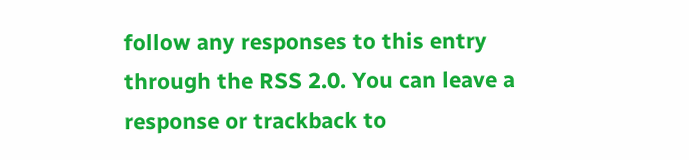follow any responses to this entry through the RSS 2.0. You can leave a response or trackback to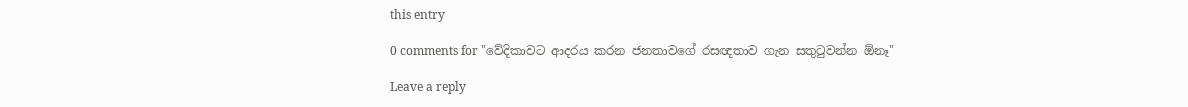this entry

0 comments for "වේදිකාවට ආදරය කරන ජනතාවගේ රසඥතාව ගැන සතුටුවන්න ඕනෑ"

Leave a reply